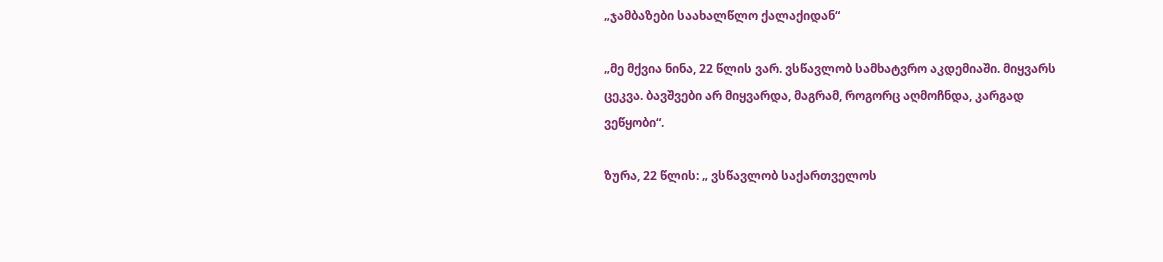„ჯამბაზები საახალწლო ქალაქიდან“

„მე მქვია ნინა, 22 წლის ვარ. ვსწავლობ სამხატვრო აკდემიაში. მიყვარს ცეკვა. ბავშვები არ მიყვარდა, მაგრამ, როგორც აღმოჩნდა, კარგად ვეწყობი“.

ზურა, 22 წლის: „ ვსწავლობ საქართველოს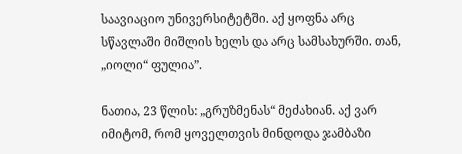საავიაციო უნივერსიტეტში. აქ ყოფნა არც სწავლაში მიშლის ხელს და არც სამსახურში. თან, „იოლი“ ფულია”.

ნათია, 23 წლის: „გრუზმენას“ მეძახიან. აქ ვარ იმიტომ, რომ ყოველთვის მინდოდა ჯამბაზი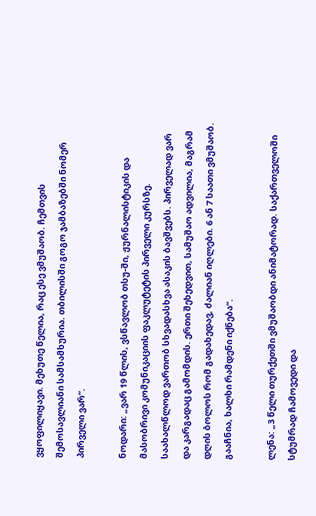ვყოფილიყავი. მეხუთე წელია, რაც ესე ვმუშაობ. ჩემთვის შემოსავლიანი სამსამხურია. თბილისში გოგო ჯამბაზებში ნომერ პირველი ვარ“.

ნოდარი: „ვარ 19 წლის, ვსწავლობ თსუ-ში, ჟურნალისტიკის და მასობრივი კომუნიკაციის ფაკლუტეტის პირველი კურსზე. საახალწლოდ ვართობ სხვადასხვა ასაკის ბავშვებს. პირველად ვარ და კარგადაც გამომდის. ერთი შეხედვით, სამუშაო ადვილია, მაგრამ დღის ბოლოს რომ გადახედავ, ძალიან იღლები. 6 ან 7 საათი ვმუშაობ. გააჩნია, ხალხი რამდენი იქნება“.

ლენა: „3 წელი თურქეთში ვმუშაობდი ანიმატორად. საქართველოში სტუმრად ჩამოვედი და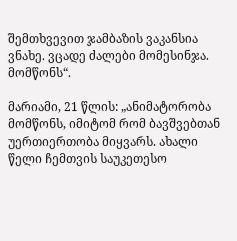შემთხვევით ჯამბაზის ვაკანსია ვნახე. ვცადე ძალები მომესინჯა. მომწონს“.

მარიამი, 21 წლის: „ანიმატორობა მომწონს, იმიტომ რომ ბავშვებთან უერთიერთობა მიყვარს. ახალი წელი ჩემთვის საუკეთესო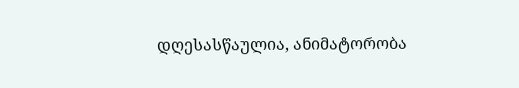დღესასწაულია, ანიმატორობა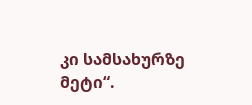კი სამსახურზე მეტი“.